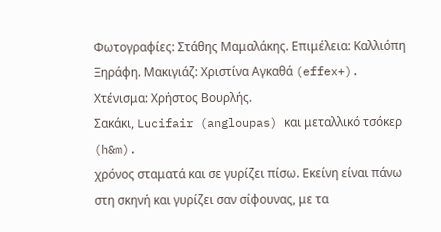Φωτογραφίες: Στάθης Μαμαλάκης. Επιμέλεια: Καλλιόπη Ξηράφη. Μακιγιάζ: Χριστίνα Αγκαθά (effex+). Χτένισμα: Χρήστος Βουρλής.
Σακάκι, Lucifair (angloupas) και μεταλλικό τσόκερ (h&m).
χρόνος σταματά και σε γυρίζει πίσω. Εκείνη είναι πάνω στη σκηνή και γυρίζει σαν σίφουνας, με τα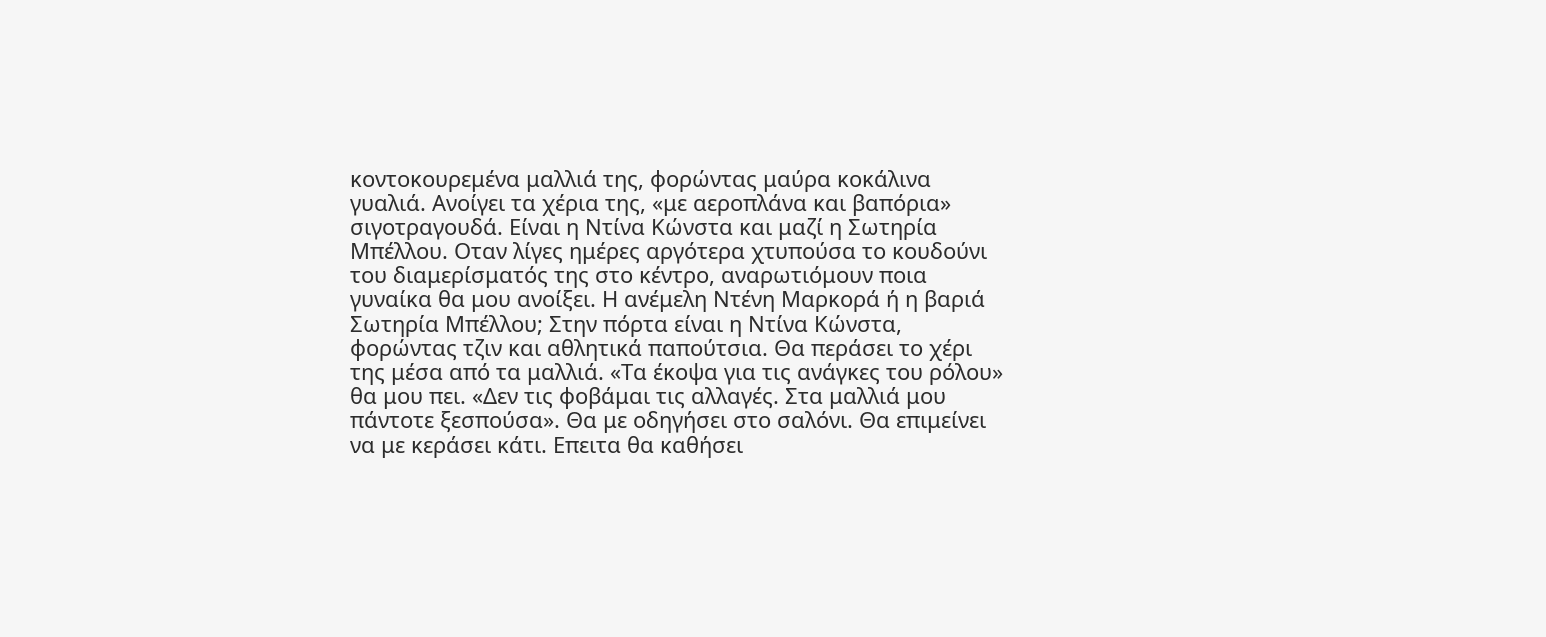κοντοκουρεμένα μαλλιά της, φορώντας μαύρα κοκάλινα γυαλιά. Ανοίγει τα χέρια της, «με αεροπλάνα και βαπόρια» σιγοτραγουδά. Είναι η Ντίνα Κώνστα και μαζί η Σωτηρία Μπέλλου. Οταν λίγες ημέρες αργότερα χτυπούσα το κουδούνι του διαμερίσματός της στο κέντρο, αναρωτιόμουν ποια γυναίκα θα μου ανοίξει. Η ανέμελη Ντένη Μαρκορά ή η βαριά Σωτηρία Μπέλλου; Στην πόρτα είναι η Ντίνα Κώνστα, φορώντας τζιν και αθλητικά παπούτσια. Θα περάσει το χέρι της μέσα από τα μαλλιά. «Τα έκοψα για τις ανάγκες του ρόλου» θα μου πει. «Δεν τις φοβάμαι τις αλλαγές. Στα μαλλιά μου πάντοτε ξεσπούσα». Θα με οδηγήσει στο σαλόνι. Θα επιμείνει να με κεράσει κάτι. Επειτα θα καθήσει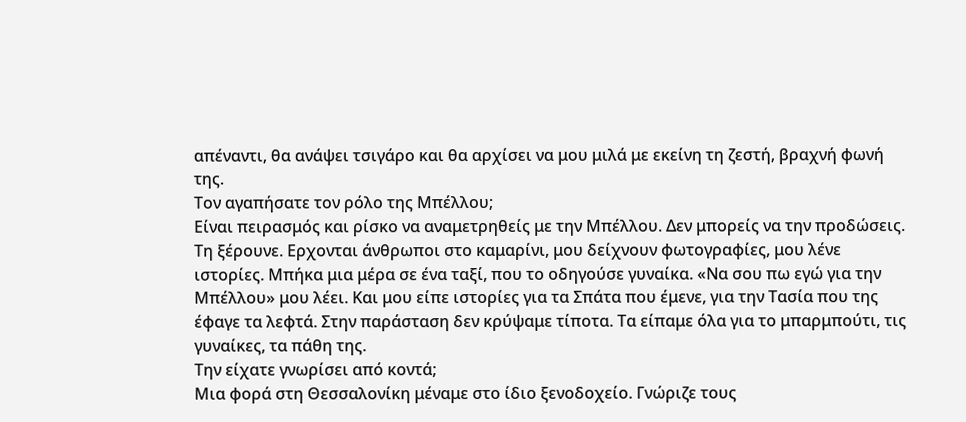απέναντι, θα ανάψει τσιγάρο και θα αρχίσει να μου μιλά με εκείνη τη ζεστή, βραχνή φωνή της.
Τον αγαπήσατε τον ρόλο της Μπέλλου;
Είναι πειρασμός και ρίσκο να αναμετρηθείς με την Μπέλλου. Δεν μπορείς να την προδώσεις. Τη ξέρουνε. Ερχονται άνθρωποι στο καμαρίνι, μου δείχνουν φωτογραφίες, μου λένε ιστορίες. Μπήκα μια μέρα σε ένα ταξί, που το οδηγούσε γυναίκα. «Να σου πω εγώ για την Μπέλλου» μου λέει. Και μου είπε ιστορίες για τα Σπάτα που έμενε, για την Τασία που της έφαγε τα λεφτά. Στην παράσταση δεν κρύψαμε τίποτα. Τα είπαμε όλα για το μπαρμπούτι, τις γυναίκες, τα πάθη της.
Την είχατε γνωρίσει από κοντά;
Μια φορά στη Θεσσαλονίκη μέναμε στο ίδιο ξενοδοχείο. Γνώριζε τους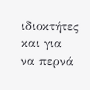ιδιοκτήτες και για να περνά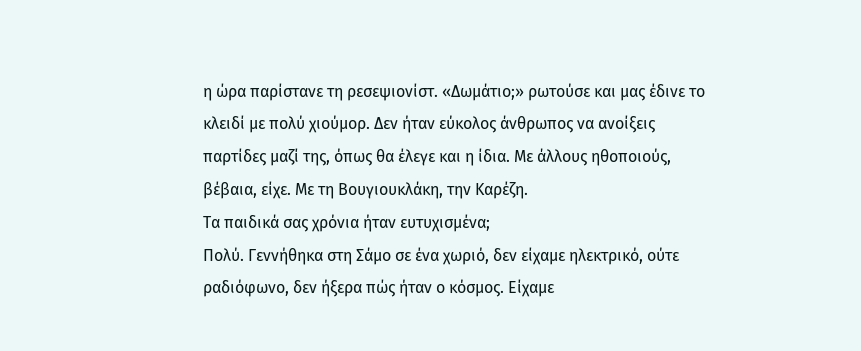η ώρα παρίστανε τη ρεσεψιονίστ. «Δωμάτιο;» ρωτούσε και μας έδινε το κλειδί με πολύ χιούμορ. Δεν ήταν εύκολος άνθρωπος να ανοίξεις παρτίδες μαζί της, όπως θα έλεγε και η ίδια. Με άλλους ηθοποιούς, βέβαια, είχε. Με τη Βουγιουκλάκη, την Καρέζη.
Τα παιδικά σας χρόνια ήταν ευτυχισμένα;
Πολύ. Γεννήθηκα στη Σάμο σε ένα χωριό, δεν είχαμε ηλεκτρικό, ούτε ραδιόφωνο, δεν ήξερα πώς ήταν ο κόσμος. Είχαμε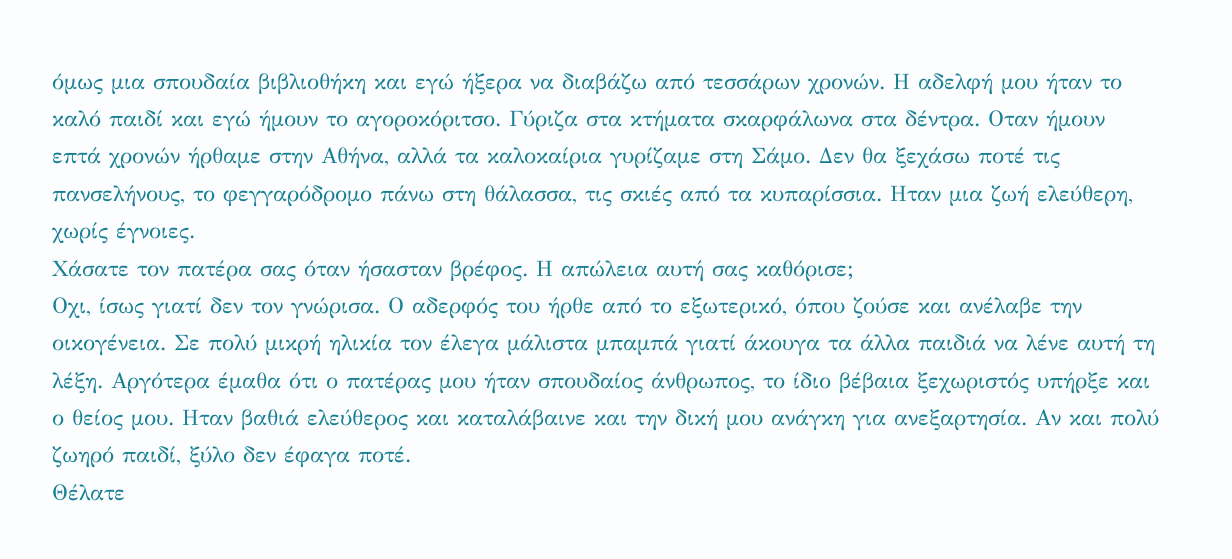όμως μια σπουδαία βιβλιοθήκη και εγώ ήξερα να διαβάζω από τεσσάρων χρονών. Η αδελφή μου ήταν το καλό παιδί και εγώ ήμουν το αγοροκόριτσο. Γύριζα στα κτήματα σκαρφάλωνα στα δέντρα. Οταν ήμουν επτά χρονών ήρθαμε στην Αθήνα, αλλά τα καλοκαίρια γυρίζαμε στη Σάμο. Δεν θα ξεχάσω ποτέ τις πανσελήνους, το φεγγαρόδρομο πάνω στη θάλασσα, τις σκιές από τα κυπαρίσσια. Ηταν μια ζωή ελεύθερη, χωρίς έγνοιες.
Χάσατε τον πατέρα σας όταν ήσασταν βρέφος. Η απώλεια αυτή σας καθόρισε;
Οχι, ίσως γιατί δεν τον γνώρισα. Ο αδερφός του ήρθε από το εξωτερικό, όπου ζούσε και ανέλαβε την οικογένεια. Σε πολύ μικρή ηλικία τον έλεγα μάλιστα μπαμπά γιατί άκουγα τα άλλα παιδιά να λένε αυτή τη λέξη. Αργότερα έμαθα ότι ο πατέρας μου ήταν σπουδαίος άνθρωπος, το ίδιο βέβαια ξεχωριστός υπήρξε και ο θείος μου. Ηταν βαθιά ελεύθερος και καταλάβαινε και την δική μου ανάγκη για ανεξαρτησία. Αν και πολύ ζωηρό παιδί, ξύλο δεν έφαγα ποτέ.
Θέλατε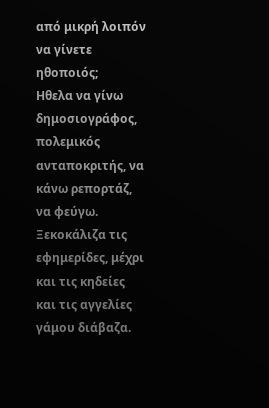από μικρή λοιπόν να γίνετε ηθοποιός;
Ηθελα να γίνω δημοσιογράφος, πολεμικός ανταποκριτής, να κάνω ρεπορτάζ, να φεύγω. Ξεκοκάλιζα τις εφημερίδες, μέχρι και τις κηδείες και τις αγγελίες γάμου διάβαζα.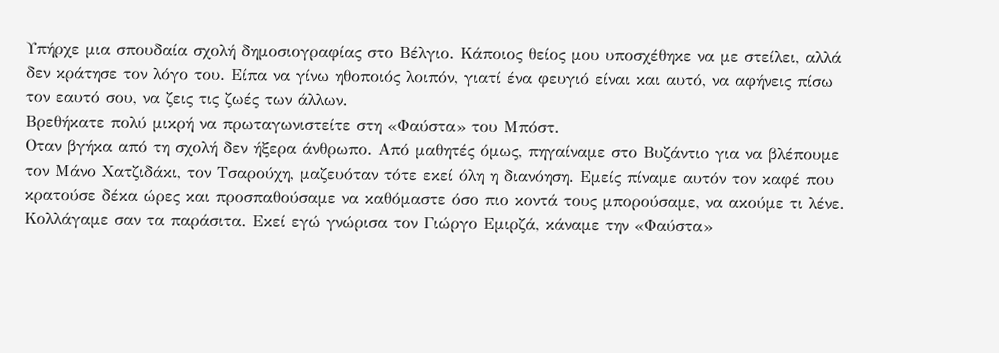Υπήρχε μια σπουδαία σχολή δημοσιογραφίας στο Βέλγιο. Κάποιος θείος μου υποσχέθηκε να με στείλει, αλλά δεν κράτησε τον λόγο του. Είπα να γίνω ηθοποιός λοιπόν, γιατί ένα φευγιό είναι και αυτό, να αφήνεις πίσω τον εαυτό σου, να ζεις τις ζωές των άλλων.
Βρεθήκατε πολύ μικρή να πρωταγωνιστείτε στη «Φαύστα» του Μπόστ.
Οταν βγήκα από τη σχολή δεν ήξερα άνθρωπο. Από μαθητές όμως, πηγαίναμε στο Βυζάντιο για να βλέπουμε τον Μάνο Χατζιδάκι, τον Τσαρούχη, μαζευόταν τότε εκεί όλη η διανόηση. Εμείς πίναμε αυτόν τον καφέ που κρατούσε δέκα ώρες και προσπαθούσαμε να καθόμαστε όσο πιο κοντά τους μπορούσαμε, να ακούμε τι λένε. Κολλάγαμε σαν τα παράσιτα. Εκεί εγώ γνώρισα τον Γιώργο Εμιρζά, κάναμε την «Φαύστα»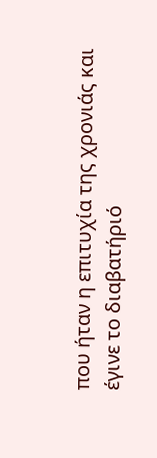που ήταν η επιτυχία της χρονιάς και έγινε το διαβατήριό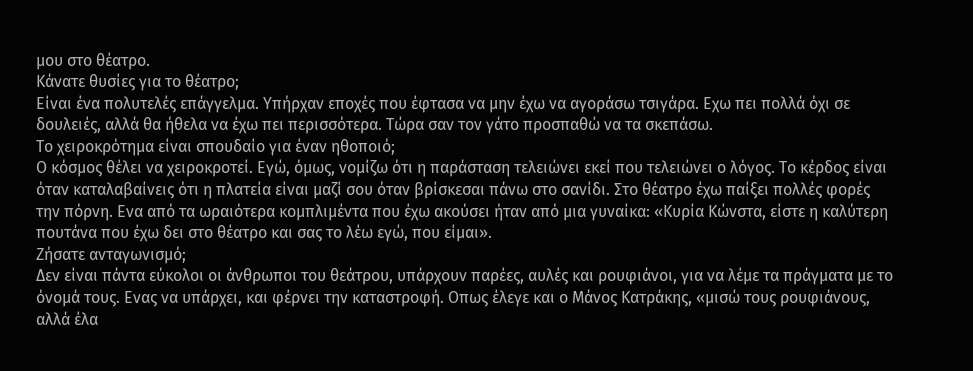μου στο θέατρο.
Κάνατε θυσίες για το θέατρο;
Είναι ένα πολυτελές επάγγελμα. Υπήρχαν εποχές που έφτασα να μην έχω να αγοράσω τσιγάρα. Εχω πει πολλά όχι σε δουλειές, αλλά θα ήθελα να έχω πει περισσότερα. Τώρα σαν τον γάτο προσπαθώ να τα σκεπάσω.
Το χειροκρότημα είναι σπουδαίο για έναν ηθοποιό;
Ο κόσμος θέλει να χειροκροτεί. Εγώ, όμως, νομίζω ότι η παράσταση τελειώνει εκεί που τελειώνει ο λόγος. Το κέρδος είναι όταν καταλαβαίνεις ότι η πλατεία είναι μαζί σου όταν βρίσκεσαι πάνω στο σανίδι. Στο θέατρο έχω παίξει πολλές φορές την πόρνη. Ενα από τα ωραιότερα κομπλιμέντα που έχω ακούσει ήταν από μια γυναίκα: «Κυρία Κώνστα, είστε η καλύτερη πουτάνα που έχω δει στο θέατρο και σας το λέω εγώ, που είμαι».
Ζήσατε ανταγωνισμό;
Δεν είναι πάντα εύκολοι οι άνθρωποι του θεάτρου, υπάρχουν παρέες, αυλές και ρουφιάνοι, για να λέμε τα πράγματα με το όνομά τους. Ενας να υπάρχει, και φέρνει την καταστροφή. Οπως έλεγε και ο Μάνος Κατράκης, «μισώ τους ρουφιάνους, αλλά έλα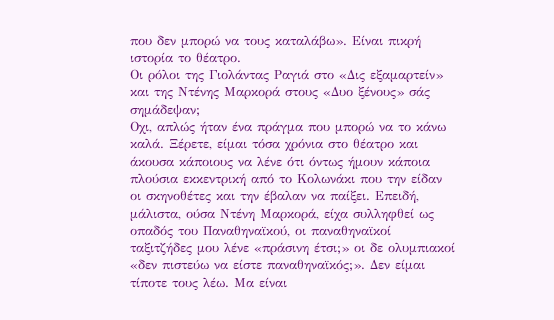που δεν μπορώ να τους καταλάβω». Είναι πικρή ιστορία το θέατρο.
Οι ρόλοι της Γιολάντας Ραγιά στο «Δις εξαμαρτείν» και της Ντένης Μαρκορά στους «Δυο ξένους» σάς σημάδεψαν;
Οχι, απλώς ήταν ένα πράγμα που μπορώ να το κάνω καλά. Ξέρετε, είμαι τόσα χρόνια στο θέατρο και άκουσα κάποιους να λένε ότι όντως ήμουν κάποια πλούσια εκκεντρική από το Κολωνάκι που την είδαν οι σκηνοθέτες και την έβαλαν να παίξει. Επειδή, μάλιστα, ούσα Ντένη Μαρκορά, είχα συλληφθεί ως οπαδός του Παναθηναϊκού, οι παναθηναϊκοί ταξιτζήδες μου λένε «πράσινη έτσι;» οι δε ολυμπιακοί «δεν πιστεύω να είστε παναθηναϊκός;». Δεν είμαι τίποτε τους λέω. Μα είναι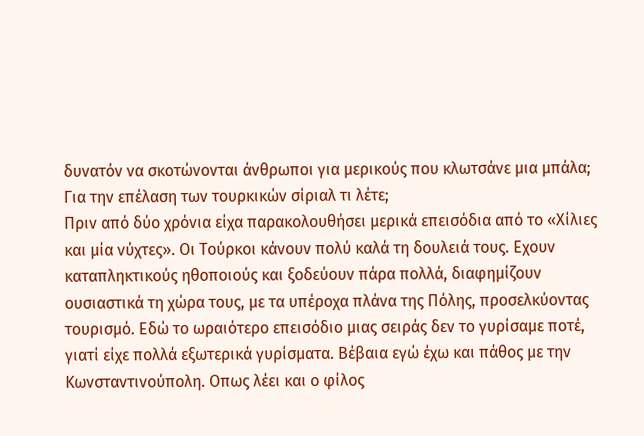δυνατόν να σκοτώνονται άνθρωποι για μερικούς που κλωτσάνε μια μπάλα;
Για την επέλαση των τουρκικών σίριαλ τι λέτε;
Πριν από δύο χρόνια είχα παρακολουθήσει μερικά επεισόδια από το «Χίλιες και μία νύχτες». Οι Τούρκοι κάνουν πολύ καλά τη δουλειά τους. Εχουν καταπληκτικούς ηθοποιούς και ξοδεύουν πάρα πολλά, διαφημίζουν ουσιαστικά τη χώρα τους, με τα υπέροχα πλάνα της Πόλης, προσελκύοντας τουρισμό. Εδώ το ωραιότερο επεισόδιο μιας σειράς δεν το γυρίσαμε ποτέ, γιατί είχε πολλά εξωτερικά γυρίσματα. Βέβαια εγώ έχω και πάθος με την Κωνσταντινούπολη. Οπως λέει και ο φίλος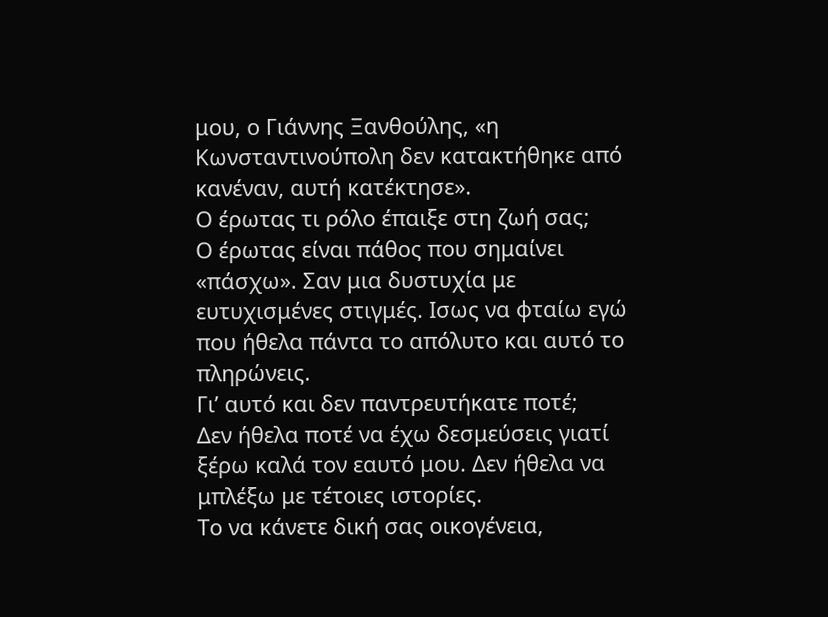μου, ο Γιάννης Ξανθούλης, «η Κωνσταντινούπολη δεν κατακτήθηκε από κανέναν, αυτή κατέκτησε».
Ο έρωτας τι ρόλο έπαιξε στη ζωή σας;
Ο έρωτας είναι πάθος που σημαίνει «πάσχω». Σαν μια δυστυχία με ευτυχισμένες στιγμές. Ισως να φταίω εγώ που ήθελα πάντα το απόλυτο και αυτό το πληρώνεις.
Γι’ αυτό και δεν παντρευτήκατε ποτέ;
Δεν ήθελα ποτέ να έχω δεσμεύσεις γιατί ξέρω καλά τον εαυτό μου. Δεν ήθελα να μπλέξω με τέτοιες ιστορίες.
Το να κάνετε δική σας οικογένεια,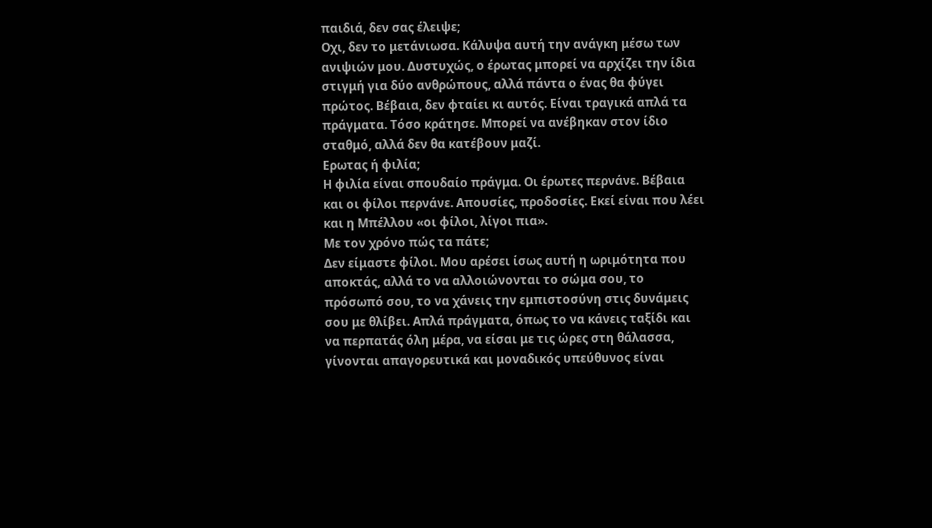παιδιά, δεν σας έλειψε;
Οχι, δεν το μετάνιωσα. Κάλυψα αυτή την ανάγκη μέσω των ανιψιών μου. Δυστυχώς, ο έρωτας μπορεί να αρχίζει την ίδια στιγμή για δύο ανθρώπους, αλλά πάντα ο ένας θα φύγει πρώτος. Βέβαια, δεν φταίει κι αυτός. Είναι τραγικά απλά τα πράγματα. Τόσο κράτησε. Μπορεί να ανέβηκαν στον ίδιο σταθμό, αλλά δεν θα κατέβουν μαζί.
Ερωτας ή φιλία;
Η φιλία είναι σπουδαίο πράγμα. Οι έρωτες περνάνε. Βέβαια και οι φίλοι περνάνε. Απουσίες, προδοσίες. Εκεί είναι που λέει και η Μπέλλου «οι φίλοι, λίγοι πια».
Με τον χρόνο πώς τα πάτε;
Δεν είμαστε φίλοι. Μου αρέσει ίσως αυτή η ωριμότητα που αποκτάς, αλλά το να αλλοιώνονται το σώμα σου, το πρόσωπό σου, το να χάνεις την εμπιστοσύνη στις δυνάμεις σου με θλίβει. Απλά πράγματα, όπως το να κάνεις ταξίδι και να περπατάς όλη μέρα, να είσαι με τις ώρες στη θάλασσα, γίνονται απαγορευτικά και μοναδικός υπεύθυνος είναι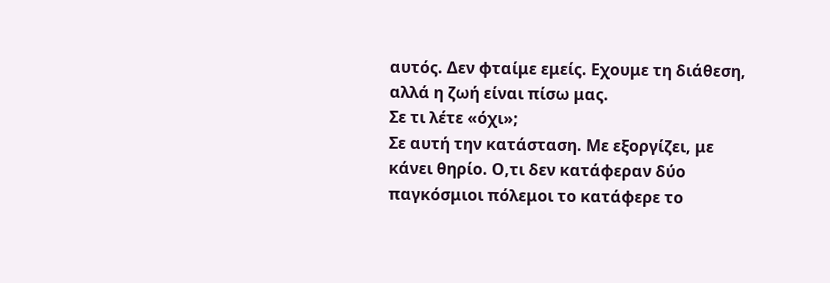αυτός. Δεν φταίμε εμείς. Εχουμε τη διάθεση, αλλά η ζωή είναι πίσω μας.
Σε τι λέτε «όχι»;
Σε αυτή την κατάσταση. Με εξοργίζει, με κάνει θηρίο. Ο,τι δεν κατάφεραν δύο παγκόσμιοι πόλεμοι το κατάφερε το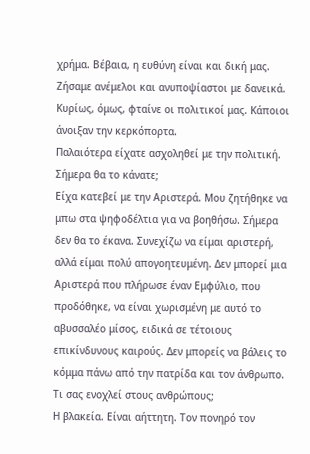χρήμα. Βέβαια, η ευθύνη είναι και δική μας. Ζήσαμε ανέμελοι και ανυποψίαστοι με δανεικά. Κυρίως, όμως, φταίνε οι πολιτικοί μας. Κάποιοι άνοιξαν την κερκόπορτα.
Παλαιότερα είχατε ασχοληθεί με την πολιτική. Σήμερα θα το κάνατε;
Είχα κατεβεί με την Αριστερά. Μου ζητήθηκε να μπω στα ψηφοδέλτια για να βοηθήσω. Σήμερα δεν θα το έκανα. Συνεχίζω να είμαι αριστερή, αλλά είμαι πολύ απογοητευμένη. Δεν μπορεί μια Αριστερά που πλήρωσε έναν Εμφύλιο, που προδόθηκε, να είναι χωρισμένη με αυτό το αβυσσαλέο μίσος, ειδικά σε τέτοιους επικίνδυνους καιρούς. Δεν μπορείς να βάλεις το κόμμα πάνω από την πατρίδα και τον άνθρωπο.
Τι σας ενοχλεί στους ανθρώπους;
Η βλακεία. Είναι αήττητη. Τον πονηρό τον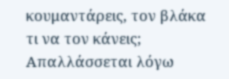κουμαντάρεις, τον βλάκα τι να τον κάνεις; Απαλλάσσεται λόγω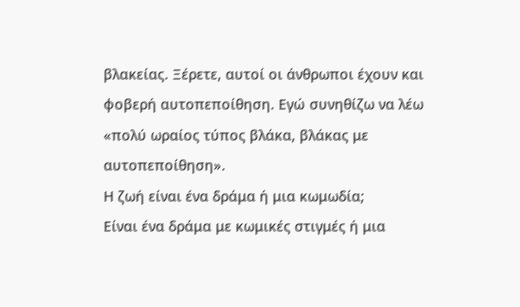βλακείας. Ξέρετε, αυτοί οι άνθρωποι έχουν και φοβερή αυτοπεποίθηση. Εγώ συνηθίζω να λέω «πολύ ωραίος τύπος βλάκα, βλάκας με αυτοπεποίθηση».
Η ζωή είναι ένα δράμα ή μια κωμωδία;
Είναι ένα δράμα με κωμικές στιγμές ή μια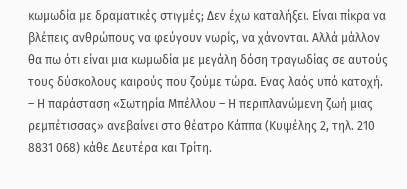κωμωδία με δραματικές στιγμές; Δεν έχω καταλήξει. Είναι πίκρα να βλέπεις ανθρώπους να φεύγουν νωρίς, να χάνονται. Αλλά μάλλον θα πω ότι είναι μια κωμωδία με μεγάλη δόση τραγωδίας σε αυτούς τους δύσκολους καιρούς που ζούμε τώρα. Ενας λαός υπό κατοχή.
– Η παράσταση «Σωτηρία Μπέλλου – Η περιπλανώμενη ζωή μιας ρεμπέτισσας» ανεβαίνει στο θέατρο Κάππα (Κυψέλης 2, τηλ. 210 8831 068) κάθε Δευτέρα και Τρίτη.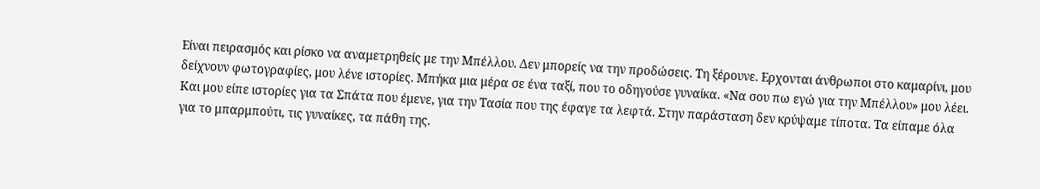Είναι πειρασμός και ρίσκο να αναμετρηθείς με την Μπέλλου. Δεν μπορείς να την προδώσεις. Τη ξέρουνε. Ερχονται άνθρωποι στο καμαρίνι, μου δείχνουν φωτογραφίες, μου λένε ιστορίες. Μπήκα μια μέρα σε ένα ταξί, που το οδηγούσε γυναίκα. «Να σου πω εγώ για την Μπέλλου» μου λέει. Και μου είπε ιστορίες για τα Σπάτα που έμενε, για την Τασία που της έφαγε τα λεφτά. Στην παράσταση δεν κρύψαμε τίποτα. Τα είπαμε όλα για το μπαρμπούτι, τις γυναίκες, τα πάθη της.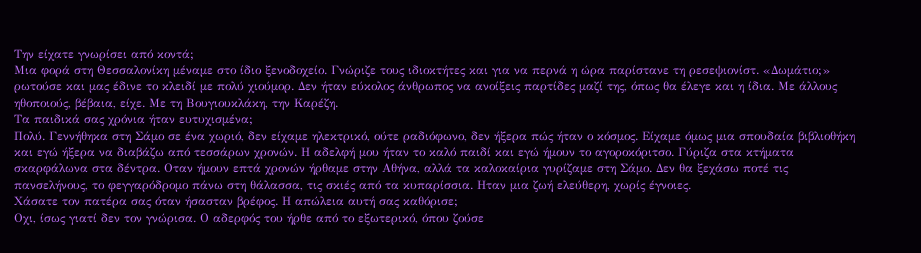Την είχατε γνωρίσει από κοντά;
Μια φορά στη Θεσσαλονίκη μέναμε στο ίδιο ξενοδοχείο. Γνώριζε τους ιδιοκτήτες και για να περνά η ώρα παρίστανε τη ρεσεψιονίστ. «Δωμάτιο;» ρωτούσε και μας έδινε το κλειδί με πολύ χιούμορ. Δεν ήταν εύκολος άνθρωπος να ανοίξεις παρτίδες μαζί της, όπως θα έλεγε και η ίδια. Με άλλους ηθοποιούς, βέβαια, είχε. Με τη Βουγιουκλάκη, την Καρέζη.
Τα παιδικά σας χρόνια ήταν ευτυχισμένα;
Πολύ. Γεννήθηκα στη Σάμο σε ένα χωριό, δεν είχαμε ηλεκτρικό, ούτε ραδιόφωνο, δεν ήξερα πώς ήταν ο κόσμος. Είχαμε όμως μια σπουδαία βιβλιοθήκη και εγώ ήξερα να διαβάζω από τεσσάρων χρονών. Η αδελφή μου ήταν το καλό παιδί και εγώ ήμουν το αγοροκόριτσο. Γύριζα στα κτήματα σκαρφάλωνα στα δέντρα. Οταν ήμουν επτά χρονών ήρθαμε στην Αθήνα, αλλά τα καλοκαίρια γυρίζαμε στη Σάμο. Δεν θα ξεχάσω ποτέ τις πανσελήνους, το φεγγαρόδρομο πάνω στη θάλασσα, τις σκιές από τα κυπαρίσσια. Ηταν μια ζωή ελεύθερη, χωρίς έγνοιες.
Χάσατε τον πατέρα σας όταν ήσασταν βρέφος. Η απώλεια αυτή σας καθόρισε;
Οχι, ίσως γιατί δεν τον γνώρισα. Ο αδερφός του ήρθε από το εξωτερικό, όπου ζούσε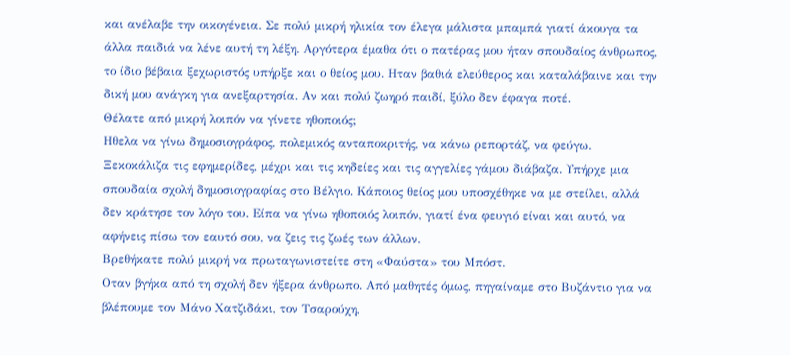και ανέλαβε την οικογένεια. Σε πολύ μικρή ηλικία τον έλεγα μάλιστα μπαμπά γιατί άκουγα τα άλλα παιδιά να λένε αυτή τη λέξη. Αργότερα έμαθα ότι ο πατέρας μου ήταν σπουδαίος άνθρωπος, το ίδιο βέβαια ξεχωριστός υπήρξε και ο θείος μου. Ηταν βαθιά ελεύθερος και καταλάβαινε και την δική μου ανάγκη για ανεξαρτησία. Αν και πολύ ζωηρό παιδί, ξύλο δεν έφαγα ποτέ.
Θέλατε από μικρή λοιπόν να γίνετε ηθοποιός;
Ηθελα να γίνω δημοσιογράφος, πολεμικός ανταποκριτής, να κάνω ρεπορτάζ, να φεύγω. Ξεκοκάλιζα τις εφημερίδες, μέχρι και τις κηδείες και τις αγγελίες γάμου διάβαζα. Υπήρχε μια σπουδαία σχολή δημοσιογραφίας στο Βέλγιο. Κάποιος θείος μου υποσχέθηκε να με στείλει, αλλά δεν κράτησε τον λόγο του. Είπα να γίνω ηθοποιός λοιπόν, γιατί ένα φευγιό είναι και αυτό, να αφήνεις πίσω τον εαυτό σου, να ζεις τις ζωές των άλλων.
Βρεθήκατε πολύ μικρή να πρωταγωνιστείτε στη «Φαύστα» του Μπόστ.
Οταν βγήκα από τη σχολή δεν ήξερα άνθρωπο. Από μαθητές όμως, πηγαίναμε στο Βυζάντιο για να βλέπουμε τον Μάνο Χατζιδάκι, τον Τσαρούχη,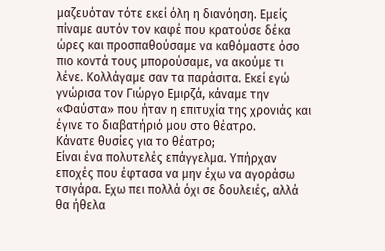μαζευόταν τότε εκεί όλη η διανόηση. Εμείς πίναμε αυτόν τον καφέ που κρατούσε δέκα ώρες και προσπαθούσαμε να καθόμαστε όσο πιο κοντά τους μπορούσαμε, να ακούμε τι λένε. Κολλάγαμε σαν τα παράσιτα. Εκεί εγώ γνώρισα τον Γιώργο Εμιρζά, κάναμε την «Φαύστα» που ήταν η επιτυχία της χρονιάς και έγινε το διαβατήριό μου στο θέατρο.
Κάνατε θυσίες για το θέατρο;
Είναι ένα πολυτελές επάγγελμα. Υπήρχαν εποχές που έφτασα να μην έχω να αγοράσω τσιγάρα. Εχω πει πολλά όχι σε δουλειές, αλλά θα ήθελα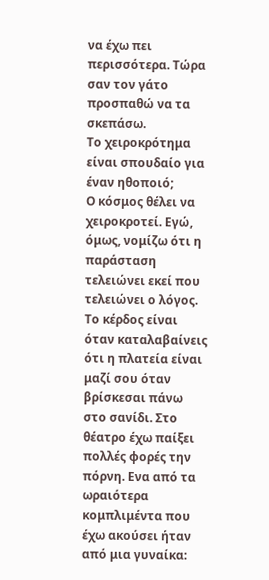να έχω πει περισσότερα. Τώρα σαν τον γάτο προσπαθώ να τα σκεπάσω.
Το χειροκρότημα είναι σπουδαίο για έναν ηθοποιό;
Ο κόσμος θέλει να χειροκροτεί. Εγώ, όμως, νομίζω ότι η παράσταση τελειώνει εκεί που τελειώνει ο λόγος. Το κέρδος είναι όταν καταλαβαίνεις ότι η πλατεία είναι μαζί σου όταν βρίσκεσαι πάνω στο σανίδι. Στο θέατρο έχω παίξει πολλές φορές την πόρνη. Ενα από τα ωραιότερα κομπλιμέντα που έχω ακούσει ήταν από μια γυναίκα: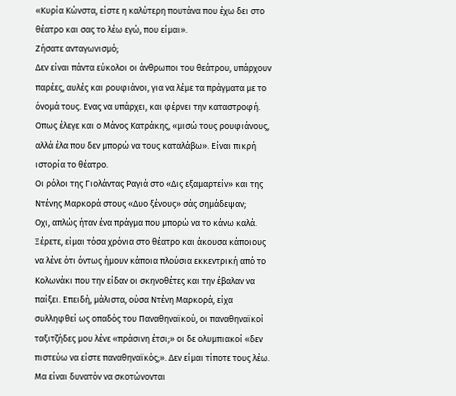«Κυρία Κώνστα, είστε η καλύτερη πουτάνα που έχω δει στο θέατρο και σας το λέω εγώ, που είμαι».
Ζήσατε ανταγωνισμό;
Δεν είναι πάντα εύκολοι οι άνθρωποι του θεάτρου, υπάρχουν παρέες, αυλές και ρουφιάνοι, για να λέμε τα πράγματα με το όνομά τους. Ενας να υπάρχει, και φέρνει την καταστροφή. Οπως έλεγε και ο Μάνος Κατράκης, «μισώ τους ρουφιάνους, αλλά έλα που δεν μπορώ να τους καταλάβω». Είναι πικρή ιστορία το θέατρο.
Οι ρόλοι της Γιολάντας Ραγιά στο «Δις εξαμαρτείν» και της Ντένης Μαρκορά στους «Δυο ξένους» σάς σημάδεψαν;
Οχι, απλώς ήταν ένα πράγμα που μπορώ να το κάνω καλά. Ξέρετε, είμαι τόσα χρόνια στο θέατρο και άκουσα κάποιους να λένε ότι όντως ήμουν κάποια πλούσια εκκεντρική από το Κολωνάκι που την είδαν οι σκηνοθέτες και την έβαλαν να παίξει. Επειδή, μάλιστα, ούσα Ντένη Μαρκορά, είχα συλληφθεί ως οπαδός του Παναθηναϊκού, οι παναθηναϊκοί ταξιτζήδες μου λένε «πράσινη έτσι;» οι δε ολυμπιακοί «δεν πιστεύω να είστε παναθηναϊκός;». Δεν είμαι τίποτε τους λέω. Μα είναι δυνατόν να σκοτώνονται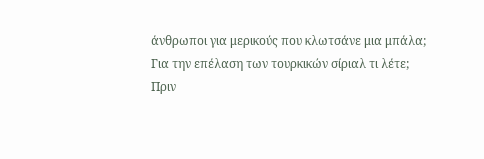άνθρωποι για μερικούς που κλωτσάνε μια μπάλα;
Για την επέλαση των τουρκικών σίριαλ τι λέτε;
Πριν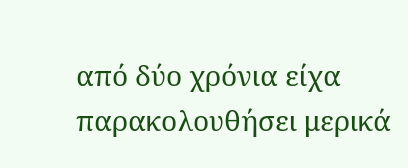από δύο χρόνια είχα παρακολουθήσει μερικά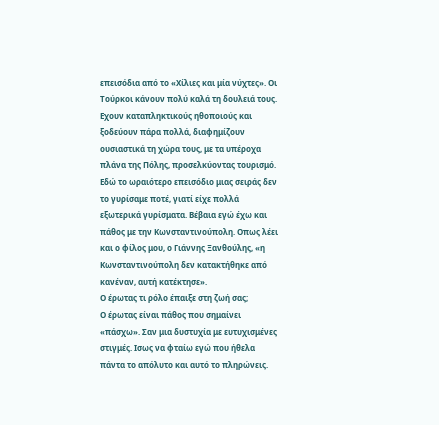επεισόδια από το «Χίλιες και μία νύχτες». Οι Τούρκοι κάνουν πολύ καλά τη δουλειά τους. Εχουν καταπληκτικούς ηθοποιούς και ξοδεύουν πάρα πολλά, διαφημίζουν ουσιαστικά τη χώρα τους, με τα υπέροχα πλάνα της Πόλης, προσελκύοντας τουρισμό. Εδώ το ωραιότερο επεισόδιο μιας σειράς δεν το γυρίσαμε ποτέ, γιατί είχε πολλά εξωτερικά γυρίσματα. Βέβαια εγώ έχω και πάθος με την Κωνσταντινούπολη. Οπως λέει και ο φίλος μου, ο Γιάννης Ξανθούλης, «η Κωνσταντινούπολη δεν κατακτήθηκε από κανέναν, αυτή κατέκτησε».
Ο έρωτας τι ρόλο έπαιξε στη ζωή σας;
Ο έρωτας είναι πάθος που σημαίνει «πάσχω». Σαν μια δυστυχία με ευτυχισμένες στιγμές. Ισως να φταίω εγώ που ήθελα πάντα το απόλυτο και αυτό το πληρώνεις.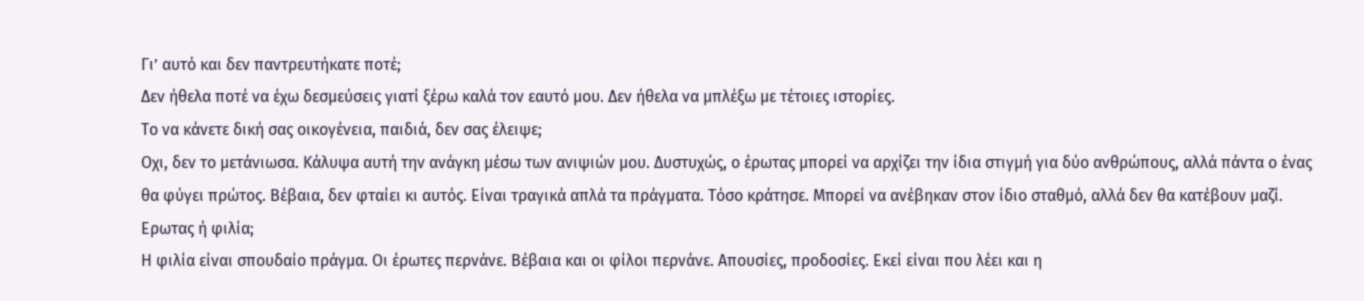Γι’ αυτό και δεν παντρευτήκατε ποτέ;
Δεν ήθελα ποτέ να έχω δεσμεύσεις γιατί ξέρω καλά τον εαυτό μου. Δεν ήθελα να μπλέξω με τέτοιες ιστορίες.
Το να κάνετε δική σας οικογένεια, παιδιά, δεν σας έλειψε;
Οχι, δεν το μετάνιωσα. Κάλυψα αυτή την ανάγκη μέσω των ανιψιών μου. Δυστυχώς, ο έρωτας μπορεί να αρχίζει την ίδια στιγμή για δύο ανθρώπους, αλλά πάντα ο ένας θα φύγει πρώτος. Βέβαια, δεν φταίει κι αυτός. Είναι τραγικά απλά τα πράγματα. Τόσο κράτησε. Μπορεί να ανέβηκαν στον ίδιο σταθμό, αλλά δεν θα κατέβουν μαζί.
Ερωτας ή φιλία;
Η φιλία είναι σπουδαίο πράγμα. Οι έρωτες περνάνε. Βέβαια και οι φίλοι περνάνε. Απουσίες, προδοσίες. Εκεί είναι που λέει και η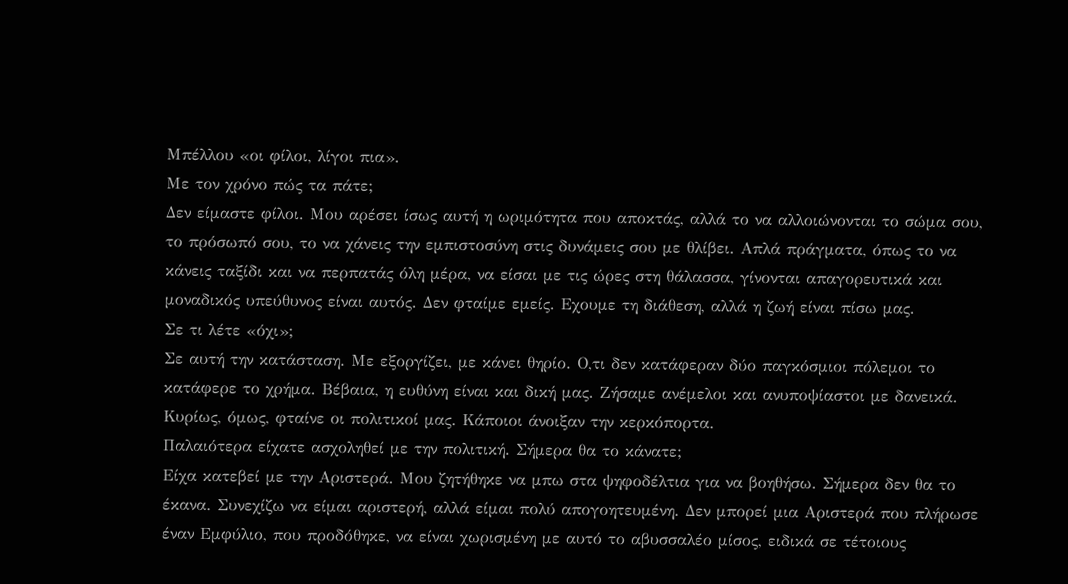Μπέλλου «οι φίλοι, λίγοι πια».
Με τον χρόνο πώς τα πάτε;
Δεν είμαστε φίλοι. Μου αρέσει ίσως αυτή η ωριμότητα που αποκτάς, αλλά το να αλλοιώνονται το σώμα σου, το πρόσωπό σου, το να χάνεις την εμπιστοσύνη στις δυνάμεις σου με θλίβει. Απλά πράγματα, όπως το να κάνεις ταξίδι και να περπατάς όλη μέρα, να είσαι με τις ώρες στη θάλασσα, γίνονται απαγορευτικά και μοναδικός υπεύθυνος είναι αυτός. Δεν φταίμε εμείς. Εχουμε τη διάθεση, αλλά η ζωή είναι πίσω μας.
Σε τι λέτε «όχι»;
Σε αυτή την κατάσταση. Με εξοργίζει, με κάνει θηρίο. Ο,τι δεν κατάφεραν δύο παγκόσμιοι πόλεμοι το κατάφερε το χρήμα. Βέβαια, η ευθύνη είναι και δική μας. Ζήσαμε ανέμελοι και ανυποψίαστοι με δανεικά. Κυρίως, όμως, φταίνε οι πολιτικοί μας. Κάποιοι άνοιξαν την κερκόπορτα.
Παλαιότερα είχατε ασχοληθεί με την πολιτική. Σήμερα θα το κάνατε;
Είχα κατεβεί με την Αριστερά. Μου ζητήθηκε να μπω στα ψηφοδέλτια για να βοηθήσω. Σήμερα δεν θα το έκανα. Συνεχίζω να είμαι αριστερή, αλλά είμαι πολύ απογοητευμένη. Δεν μπορεί μια Αριστερά που πλήρωσε έναν Εμφύλιο, που προδόθηκε, να είναι χωρισμένη με αυτό το αβυσσαλέο μίσος, ειδικά σε τέτοιους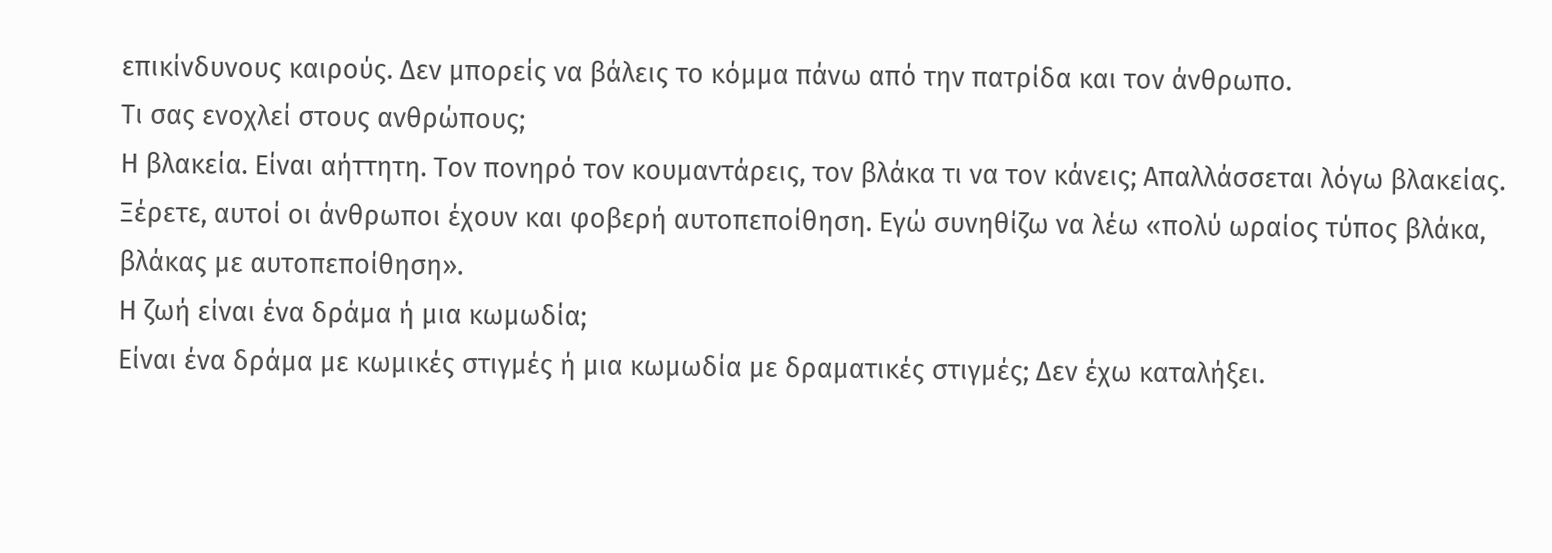επικίνδυνους καιρούς. Δεν μπορείς να βάλεις το κόμμα πάνω από την πατρίδα και τον άνθρωπο.
Τι σας ενοχλεί στους ανθρώπους;
Η βλακεία. Είναι αήττητη. Τον πονηρό τον κουμαντάρεις, τον βλάκα τι να τον κάνεις; Απαλλάσσεται λόγω βλακείας. Ξέρετε, αυτοί οι άνθρωποι έχουν και φοβερή αυτοπεποίθηση. Εγώ συνηθίζω να λέω «πολύ ωραίος τύπος βλάκα, βλάκας με αυτοπεποίθηση».
Η ζωή είναι ένα δράμα ή μια κωμωδία;
Είναι ένα δράμα με κωμικές στιγμές ή μια κωμωδία με δραματικές στιγμές; Δεν έχω καταλήξει.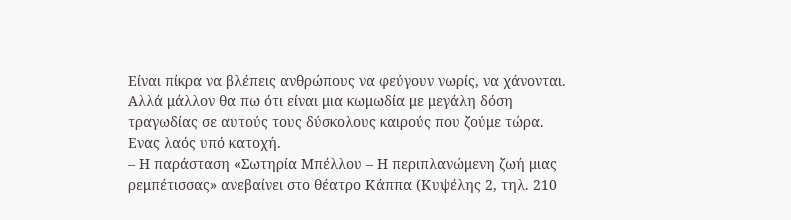Είναι πίκρα να βλέπεις ανθρώπους να φεύγουν νωρίς, να χάνονται. Αλλά μάλλον θα πω ότι είναι μια κωμωδία με μεγάλη δόση τραγωδίας σε αυτούς τους δύσκολους καιρούς που ζούμε τώρα. Ενας λαός υπό κατοχή.
– Η παράσταση «Σωτηρία Μπέλλου – Η περιπλανώμενη ζωή μιας ρεμπέτισσας» ανεβαίνει στο θέατρο Κάππα (Κυψέλης 2, τηλ. 210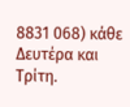8831 068) κάθε Δευτέρα και Τρίτη.